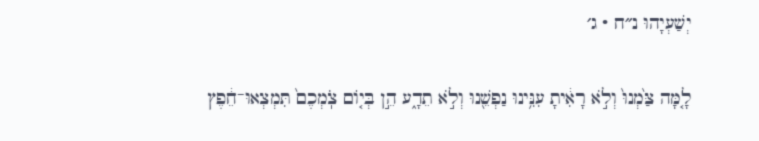יְשַׁעְיָהוּ נ״ח · ג׳

לָ֤מָּה צַּ֙מְנוּ֙ וְלֹ֣א רָאִ֔יתָ עִנִּ֥ינוּ נַפְשֵׁ֖נוּ וְלֹ֣א תֵדָ֑ע הֵ֣ן בְּי֤וֹם צֹֽמְכֶם֙ תִּמְצְאוּ־חֵ֔פֶץ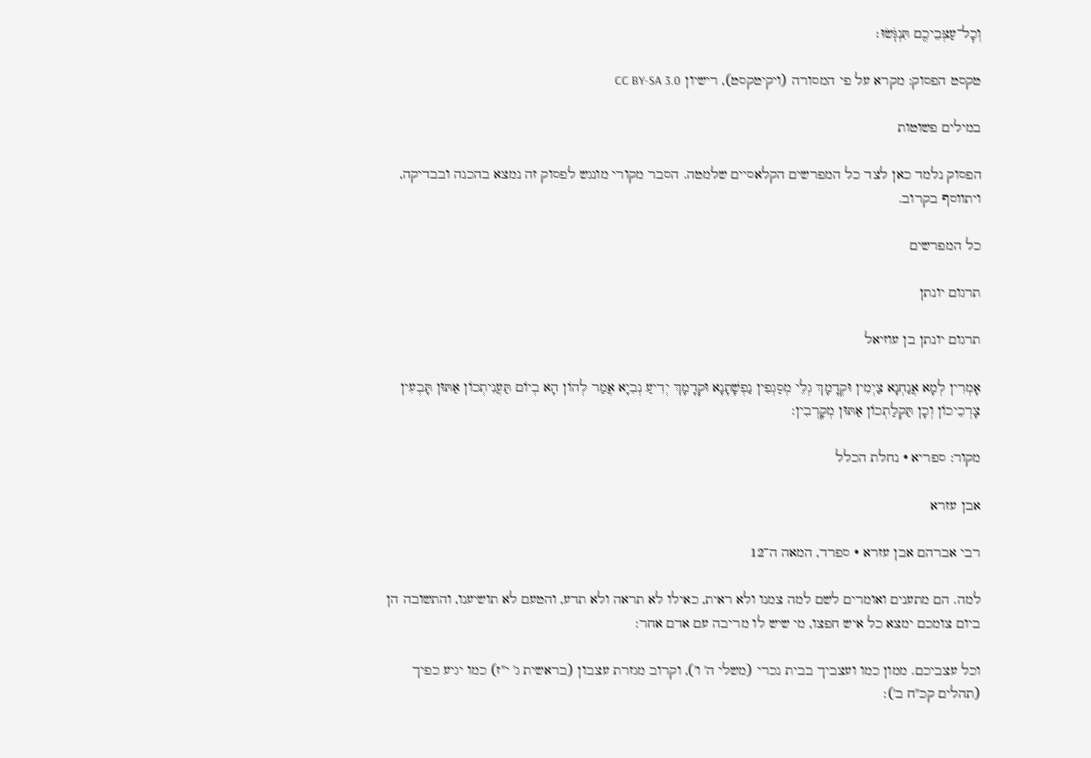וְכׇל־עַצְּבֵיכֶ֖ם תִּנְגֹּֽשׂוּ׃

טקסט הפסוק: מקרא על פי המסורה (ויקיטקסט), רישיון CC BY-SA 3.0

במילים פשוטות

הפסוק נלמד כאן לצד כל המפרשים הקלאסיים שלמטה. הסבר מקורי מונגש לפסוק זה נמצא בהכנה ובבדיקה, ויתווסף בקרוב.

כל המפרשים

תרגום יונתן

תרגום יונתן בן עוזיאל

אָמְרִין לְמָא אֲנַחְנָא צַיְמִין וּקְדָמָךְ גְלֵי מְסַגְפִין נַפְשָׁתָנָא וּקְדָמָךְ יְדִיעַ נְבִיָא אֲמַר לְהוֹן הָא בְיוֹם תַּעֲנִיתְכוֹן אַתּוּן תָּבְעִין צָרְכֵיכוֹן וְכָן תַּקְלַתְכוֹן אַתּוּן מְקָרְבִין:

מקור: ספריא · נחלת הכלל

אבן עזרא

רבי אברהם אבן עזרא · ספרד, המאה ה־12

למה. הם מתענים ואומרים לשם למה צמנו ולא ראית, כאילו לא תראה ולא תדע, והטעם לא תושיענו, והתשובה הן ביום צומכם ימצא כל איש חפצו, מי שיש לו מריבה עם אדם אחר:

וכל עצביכם. ממון כמו ועצביך בבית נכרי (משלי ה' ו'), וקרוב מגזרת עצבון (בראשית ג' י"ז) כמו יגיע כפיך (תהלים קכ"ח ב'):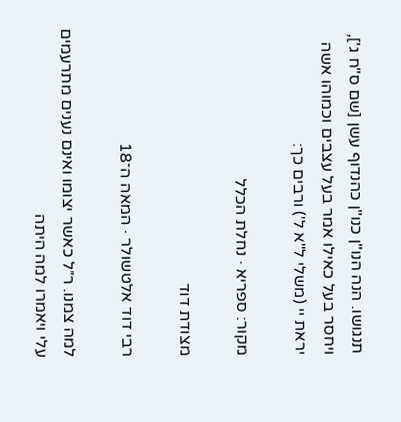תנגושו. הנה הנו"ן כנו"ן כהנדוף עשן [שם ס"ח ג'], ויחסר בעל כאילו אמר בעל עצבים וכמוהו אשה יראת יי (משלי ל"א ל') ורבים כך:

מקור: ספריא · נחלת הכלל

מצודת דוד

רבי דוד אלטשולר · המאה ה־18

למה צמנו. ר״ל כאשר יצומו ואינם נענים מתרעמים עלי ויאמרו למה היתה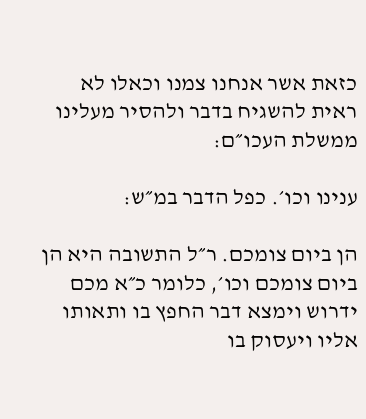כזאת אשר אנחנו צמנו וכאלו לא ראית להשגיח בדבר ולהסיר מעלינו ממשלת העכו״ם:

ענינו וכו׳. כפל הדבר במ״ש:

הן ביום צומכם. ר״ל התשובה היא הן ביום צומכם וכו׳, כלומר כ״א מכם ידרוש וימצא דבר החפץ בו ותאותו אליו ויעסוק בו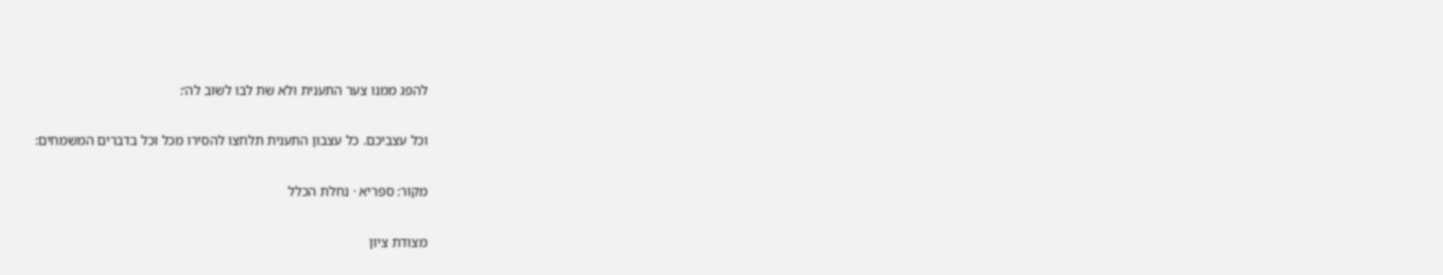להפג ממנו צער התענית ולא שת לבו לשוב לה׳:

וכל עצביכם. כל עצבון התענית תלחצו להסירו מכל וכל בדברים המשמחים:

מקור: ספריא · נחלת הכלל

מצודת ציון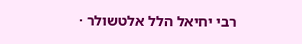רבי יחיאל הלל אלטשולר ·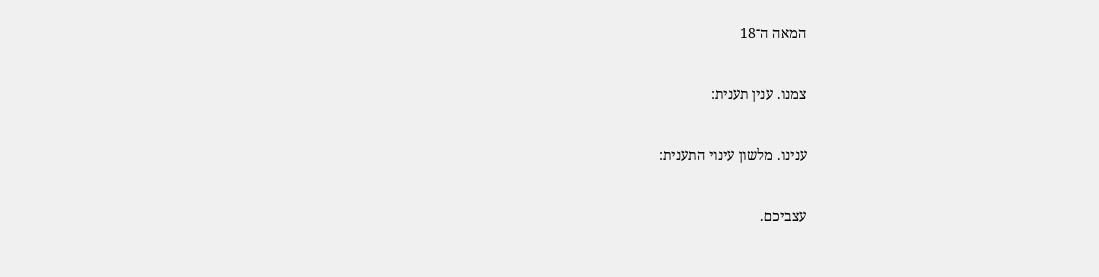המאה ה־18

צמנו. ענין תענית:

ענינו. מלשון עינוי התענית:

עצביכם.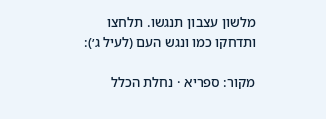מלשון עצבון תנגשו. תלחצו ותדחקו כמו ונגש העם (לעיל ג׳):

מקור: ספריא · נחלת הכלל